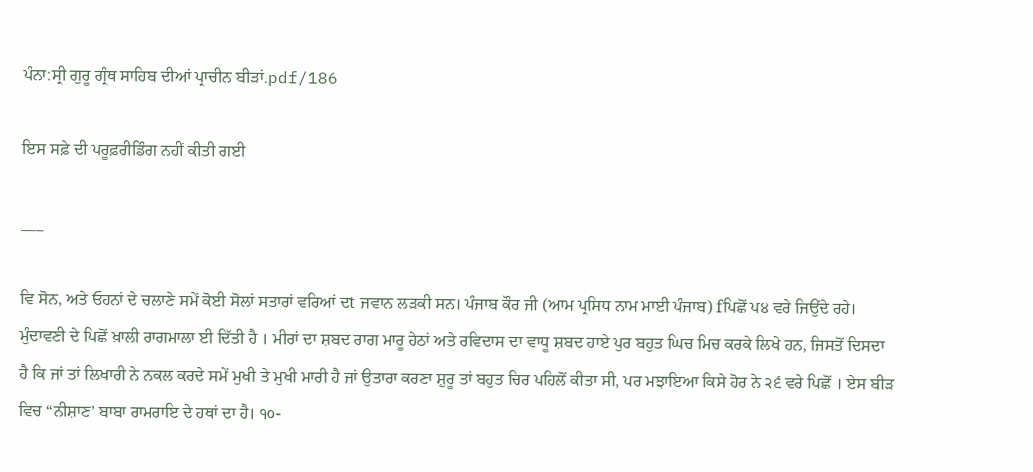ਪੰਨਾ:ਸ੍ਰੀ ਗੁਰੂ ਗ੍ਰੰਥ ਸਾਹਿਬ ਦੀਆਂ ਪ੍ਰਾਚੀਨ ਬੀੜਾਂ.pdf/186

ਇਸ ਸਫ਼ੇ ਦੀ ਪਰੂਫ਼ਰੀਡਿੰਗ ਨਹੀਂ ਕੀਤੀ ਗਈ

___

ਵਿ ਸੋਨ, ਅਤੇ ਓਹਨਾਂ ਦੇ ਚਲਾਣੇ ਸਮੇਂ ਕੋਈ ਸੋਲਾਂ ਸਤਾਰਾਂ ਵਰਿਆਂ ਦt ਜਵਾਨ ਲੜਕੀ ਸਨ। ਪੰਜਾਬ ਕੌਰ ਜੀ (ਆਮ ਪ੍ਰਸਿਧ ਨਾਮ ਮਾਈ ਪੰਜਾਬ) fਪਿਛੋਂ ਪ੪ ਵਰੇ ਜਿਉਂਦੇ ਰਹੇ। ਮੁੰਦਾਵਣੀ ਦੇ ਪਿਛੋਂ ਖ਼ਾਲੀ ਰਾਗਮਾਲਾ ਈ ਦਿੱਤੀ ਹੈ । ਮੀਰਾਂ ਦਾ ਸ਼ਬਦ ਰਾਗ ਮਾਰੂ ਹੇਠਾਂ ਅਤੇ ਰਵਿਦਾਸ ਦਾ ਵਾਧੂ ਸ਼ਬਦ ਹਾਏ ਪੁਰ ਬਹੁਤ ਘਿਚ ਮਿਚ ਕਰਕੇ ਲਿਖੇ ਹਨ, ਜਿਸਤੋਂ ਦਿਸਦਾ ਹੈ ਕਿ ਜਾਂ ਤਾਂ ਲਿਖਾਰੀ ਨੇ ਨਕਲ ਕਰਦੇ ਸਮੇਂ ਮੁਖੀ ਤੇ ਮੁਖੀ ਮਾਰੀ ਹੈ ਜਾਂ ਉਤਾਰਾ ਕਰਣਾ ਸ਼ੁਰੂ ਤਾਂ ਬਹੁਤ ਚਿਰ ਪਹਿਲੋਂ ਕੀਤਾ ਸੀ, ਪਰ ਮਝਾਇਆ ਕਿਸੇ ਹੋਰ ਨੇ ੨੬ ਵਰੇ ਪਿਛੋਂ । ਏਸ ਬੀੜ ਵਿਚ “ਨੀਸ਼ਾਣ’ ਬਾਬਾ ਰਾਮਰਾਇ ਦੇ ਹਥਾਂ ਦਾ ਹੈ। ੧੦-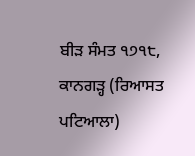ਬੀੜ ਸੰਮਤ ੧੭੧੮, ਕਾਨਗੜ੍ਹ (ਰਿਆਸਤ ਪਟਿਆਲਾ)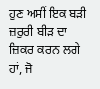ਹੁਣ ਅਸੀਂ ਇਕ ਬੜੀ ਜ਼ਰੁਰੀ ਬੀੜ ਦਾ ਜ਼ਿਕਰ ਕਰਨ ਲਗੇ ਹਾਂ, ਜੋ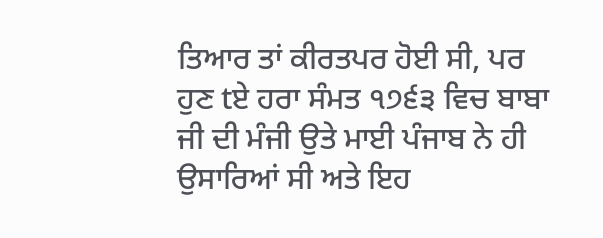ਤਿਆਰ ਤਾਂ ਕੀਰਤਪਰ ਹੋਈ ਸੀ, ਪਰ ਹੁਣ tਏ ਹਰਾ ਸੰਮਤ ੧੭੬੩ ਵਿਚ ਬਾਬਾ ਜੀ ਦੀ ਮੰਜੀ ਉਤੇ ਮਾਈ ਪੰਜਾਬ ਨੇ ਹੀ ਉਸਾਰਿਆਂ ਸੀ ਅਤੇ ਇਹ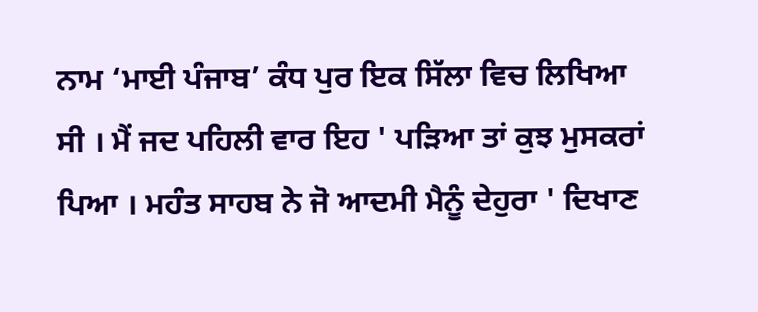ਨਾਮ ‘ਮਾਈ ਪੰਜਾਬ’ ਕੰਧ ਪੁਰ ਇਕ ਸਿੱਲਾ ਵਿਚ ਲਿਖਿਆ ਸੀ । ਮੈਂ ਜਦ ਪਹਿਲੀ ਵਾਰ ਇਹ ' ਪੜਿਆ ਤਾਂ ਕੁਝ ਮੁਸਕਰਾਂ ਪਿਆ । ਮਹੰਤ ਸਾਹਬ ਨੇ ਜੋ ਆਦਮੀ ਮੈਨੂੰ ਦੇਹੁਰਾ ' ਦਿਖਾਣ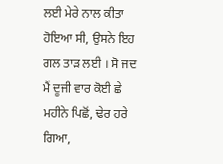ਲਈ ਮੇਰੇ ਨਾਲ ਕੀਤਾ ਹੋਇਆ ਸੀ, ਉਸਨੇ ਇਹ ਗਲ ਤਾੜ ਲਈ । ਸੋ ਜਦ ਮੈਂ ਦੂਜੀ ਵਾਰ ਕੋਈ ਛੇ ਮਹੀਨੇ ਪਿਛੋਂ, ਢੇਰ ਹਰੇ ਗਿਆ,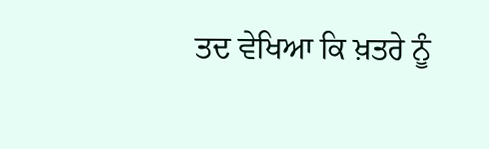ਤਦ ਵੇਖਿਆ ਕਿ ਖ਼ਤਰੇ ਨੂੰ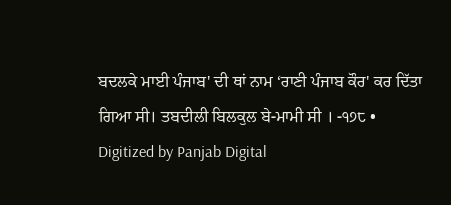ਬਦਲਕੇ ਮਾਈ ਪੰਜਾਬ' ਦੀ ਥਾਂ ਨਾਮ ‘ਰਾਣੀ ਪੰਜਾਬ ਕੌਰ' ਕਰ ਦਿੱਤਾ ਗਿਆ ਸੀ। ਤਬਦੀਲੀ ਬਿਲਕੁਲ ਬੇ-ਮਾਮੀ ਸੀ । -੧੭੮ • Digitized by Panjab Digital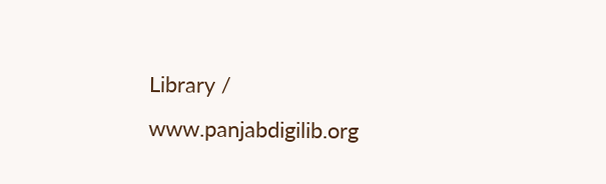Library / www.panjabdigilib.org